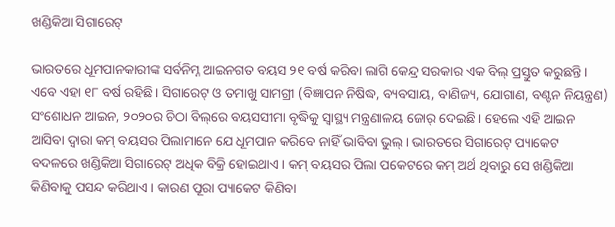ଖଣ୍ଡିକିଆ ସିଗାରେଟ୍‌

ଭାରତରେ ଧୂମପାନକାରୀଙ୍କ ସର୍ବନିମ୍ନ ଆଇନଗତ ବୟସ ୨୧ ବର୍ଷ କରିବା ଲାଗି କେନ୍ଦ୍ର ସରକାର ଏକ ବିଲ୍‌ ପ୍ରସ୍ତୁତ କରୁଛନ୍ତି। ଏବେ ଏହା ୧୮ ବର୍ଷ ରହିଛି। ସିଗାରେଟ୍‌ ଓ ତମାଖୁ ସାମଗ୍ରୀ (ବିଜ୍ଞାପନ ନିଷିଦ୍ଧ, ବ୍ୟବସାୟ, ବାଣିଜ୍ୟ, ଯୋଗାଣ, ବଣ୍ଟନ ନିୟନ୍ତ୍ରଣ) ସଂଶୋଧନ ଆଇନ, ୨୦୨୦ର ଚିଠା ବିଲ୍‌ରେ ବୟସସୀମା ବୃଦ୍ଧିକୁ ସ୍ବାସ୍ଥ୍ୟ ମନ୍ତ୍ରଣାଳୟ ଜୋର୍‌ ଦେଇଛି। ହେଲେ ଏହି ଆଇନ ଆସିବା ଦ୍ୱାରା କମ୍‌ ବୟସର ପିଲାମାନେ ଯେ ଧୂମପାନ କରିବେ ନାହିଁ ଭାବିବା ଭୁଲ୍‌। ଭାରତରେ ସିଗାରେଟ୍‌ ପ୍ୟାକେଟ ବଦଳରେ ଖଣ୍ଡିକିଆ ସିଗାରେଟ୍‌ ଅଧିକ ବିକ୍ରି ହୋଇଥାଏ। କମ୍‌ ବୟସର ପିଲା ପକେଟରେ କମ୍‌ ଅର୍ଥ ଥିବାରୁ ସେ ଖଣ୍ଡିକିଆ କିଣିବାକୁ ପସନ୍ଦ କରିଥାଏ। କାରଣ ପୂରା ପ୍ୟାକେଟ କିଣିବା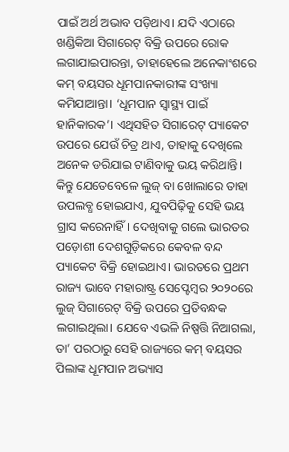ପାଇଁ ଅର୍ଥ ଅଭାବ ପଡ଼ିଥାଏ। ଯଦି ଏଠାରେ ଖଣ୍ଡିକିଆ ସିଗାରେଟ୍‌ ବିକ୍ରି ଉପରେ ରୋକ ଲଗାଯାଇପାରନ୍ତା, ତାହାହେଲେ ଅନେକାଂଶରେ କମ୍‌ ବୟସର ଧୂମପାନକାରୀଙ୍କ ସଂଖ୍ୟା କମିଯାଆନ୍ତା। ‘ଧୂମପାନ ସ୍ବାସ୍ଥ୍ୟ ପାଇଁ ହାନିକାରକ’। ଏଥିସହିତ ସିଗାରେଟ୍‌ ପ୍ୟାକେଟ ଉପରେ ଯେଉଁ ଚିତ୍ର ଥାଏ, ତାହାକୁ ଦେଖିଲେ ଅନେକ ଡରିଯାଇ ଟାଣିବାକୁ ଭୟ କରିଥାନ୍ତି। କିନ୍ତୁ ଯେତେବେଳେ ଲୁଜ୍‌ ବା ଖୋଲାରେ ତାହା ଉପଲବ୍ଧ ହୋଇଯାଏ, ଯୁବପିଢ଼ିକୁ ସେହି ଭୟ ଗ୍ରାସ କରେନାହିଁ। ଦେଖିବାକୁ ଗଲେ ଭାରତର ପଡ଼ୋଶୀ ଦେଶଗୁଡ଼ିକରେ କେବଳ ବନ୍ଦ ପ୍ୟାକେଟ ବିକ୍ରି ହୋଇଥାଏ। ଭାରତରେ ପ୍ରଥମ ରାଜ୍ୟ ଭାବେ ମହାରାଷ୍ଟ୍ର ସେପ୍ଟେମ୍ବର ୨୦୨୦ରେ ଲୁଜ୍‌ ସିଗାରେଟ୍‌ ବିକ୍ରି ଉପରେ ପ୍ରତିବନ୍ଧକ ଲଗାଇଥିଲା। ଯେବେ ଏଭଳି ନିଷ୍ପତ୍ତି ନିଆଗଲା, ତା’ ପରଠାରୁ ସେହି ରାଜ୍ୟରେ କମ୍‌ ବୟସର ପିଲାଙ୍କ ଧୂମପାନ ଅଭ୍ୟାସ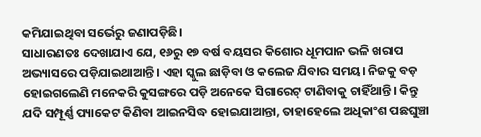କମିଯାଇଥିବା ସର୍ଭେରୁ ଜଣାପଡ଼ିଛି।
ସାଧାରଣତଃ ଦେଖାଯାଏ ଯେ, ୧୬ରୁ ୧୭ ବର୍ଷ ବୟସର କିଶୋର ଧୂମପାନ ଭଳି ଖରାପ ଅଭ୍ୟାସରେ ପଡ଼ିଯାଇଥାଆନ୍ତି। ଏହା ସ୍କୁଲ ଛାଡ଼ିବା ଓ କଲେଜ ଯିବାର ସମୟ। ନିଜକୁ ବଡ଼ ହୋଇଗଲେଣି ମନେକରି କୁସଙ୍ଗରେ ପଡ଼ି ଅନେକେ ସିଗାରେଟ୍‌ ଟାଣିବାକୁ ଚାହିଁଥାନ୍ତି। କିନ୍ତୁ ଯଦି ସମ୍ପୂର୍ଣ୍ଣ ପ୍ୟାକେଟ କିଣିବା ଆଇନସିଦ୍ଧ ହୋଇଯାଆନ୍ତା, ତାହାହେଲେ ଅଧିକାଂଶ ପଛଘୁଞ୍ଚା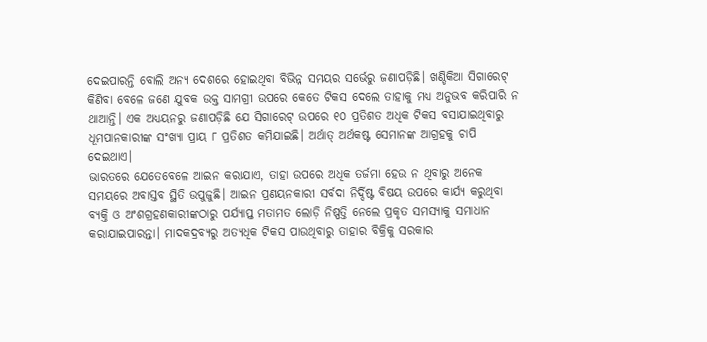ଦେଇପାରନ୍ତି ବୋଲି ଅନ୍ୟ ଦେଶରେ ହୋଇଥିବା ବିଭିନ୍ନ ସମୟର ସର୍ଭେରୁ ଜଣାପଡ଼ିଛି। ଖଣ୍ଡିକିଆ ସିଗାରେଟ୍‌ କିଣିବା ବେଳେ ଜଣେ ଯୁବକ ଉକ୍ତ ସାମଗ୍ରୀ ଉପରେ କେତେ ଟିକସ ଦେଲେ ତାହାକୁ ମଧ୍ୟ ଅନୁଭବ କରିପାରି ନ ଥାଆନ୍ତି। ଏକ ଅଧ୍ୟୟନରୁ ଜଣାପଡ଼ିଛି ଯେ ସିଗାରେଟ୍‌ ଉପରେ ୧୦ ପ୍ରତିଶତ ଅଧିକ ଟିକସ ବସାଯାଇଥିବାରୁ ଧୂମପାନକାରୀଙ୍କ ସଂଖ୍ୟା ପ୍ରାୟ ୮ ପ୍ରତିଶତ କମିଯାଇଛି। ଅର୍ଥାତ୍‌ ଅର୍ଥକଷ୍ଟ ସେମାନଙ୍କ ଆଗ୍ରହକୁ ଚାପି ଦେଇଥାଏ।
ଭାରତରେ ଯେତେବେଳେ ଆଇନ କରାଯାଏ, ତାହା ଉପରେ ଅଧିକ ତର୍ଜମା ହେଉ ନ ଥିବାରୁ ଅନେକ ସମୟରେ ଅବାସ୍ତବ ସ୍ଥିତି ଉପୁଜୁଛି। ଆଇନ ପ୍ରଣୟନକାରୀ ସର୍ବଦା ନିର୍ଦ୍ଦିଷ୍ଟ ବିଷୟ ଉପରେ କାର୍ଯ୍ୟ କରୁଥିବା ବ୍ୟକ୍ତି ଓ ଅଂଶଗ୍ରହଣକାରୀଙ୍କଠାରୁ ପର୍ଯ୍ୟାପ୍ତ ମତାମତ ଲୋଡ଼ି ନିଷ୍ପତ୍ତି ନେଲେ ପ୍ରକୃତ ସମସ୍ୟାକୁ ସମାଧାନ କରାଯାଇପାରନ୍ତା। ମାଦକଦ୍ରବ୍ୟରୁ ଅତ୍ୟଧିକ ଟିକସ ପାଉଥିବାରୁ ତାହାର ବିକ୍ରିକୁ ସରକାର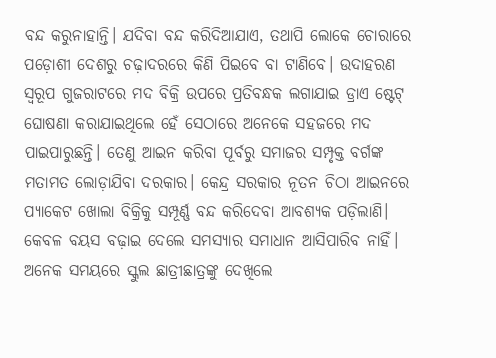ବନ୍ଦ କରୁନାହାନ୍ତି। ଯଦିବା ବନ୍ଦ କରିଦିଆଯାଏ, ତଥାପି ଲୋକେ ଚୋରାରେ ପଡ଼ୋଶୀ ଦେଶରୁ ଚଢ଼ାଦରରେ କିଣି ପିଇବେ ବା ଟାଣିବେ। ଉଦାହରଣ ସ୍ବରୂପ ଗୁଜରାଟରେ ମଦ ବିକ୍ରି ଉପରେ ପ୍ରତିବନ୍ଧକ ଲଗାଯାଇ ଡ୍ରାଏ ଷ୍ଟେଟ୍‌ ଘୋଷଣା କରାଯାଇଥିଲେ ହେଁ ସେଠାରେ ଅନେକେ ସହଜରେ ମଦ ପାଇପାରୁଛନ୍ତି। ତେଣୁ ଆଇନ କରିବା ପୂର୍ବରୁ ସମାଜର ସମ୍ପୃକ୍ତ ବର୍ଗଙ୍କ ମତାମତ ଲୋଡ଼ାଯିବା ଦରକାର। କେନ୍ଦ୍ର ସରକାର ନୂତନ ଚିଠା ଆଇନରେ ପ୍ୟାକେଟ ଖୋଲା ବିକ୍ରିକୁ ସମ୍ପୂର୍ଣ୍ଣ ବନ୍ଦ କରିଦେବା ଆବଶ୍ୟକ ପଡ଼ିଲାଣି। କେବଳ ବୟସ ବଢ଼ାଇ ଦେଲେ ସମସ୍ୟାର ସମାଧାନ ଆସିପାରିବ ନାହିଁ। ଅନେକ ସମୟରେ ସ୍କୁଲ ଛାତ୍ରୀଛାତ୍ରଙ୍କୁ ଦେଖିଲେ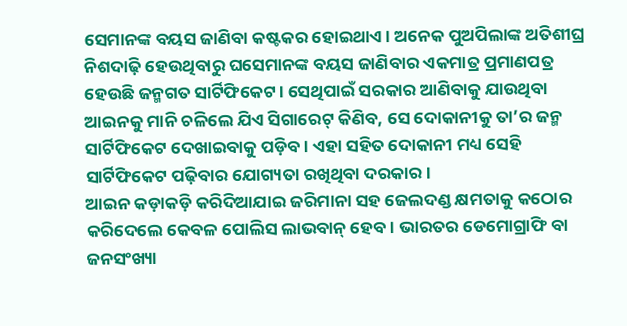ସେମାନଙ୍କ ବୟସ ଜାଣିବା କଷ୍ଟକର ହୋଇଥାଏ। ଅନେକ ପୁଅପିଲାଙ୍କ ଅତିଶୀଘ୍ର ନିଶଦାଢ଼ି ହେଉଥିବାରୁ ଘସେମାନଙ୍କ ବୟସ ଜାଣିବାର ଏକମାତ୍ର ପ୍ରମାଣପତ୍ର ହେଉଛି ଜନ୍ମଗତ ସାର୍ଟିଫିକେଟ। ସେଥିପାଇଁ ସରକାର ଆଣିବାକୁ ଯାଉଥିବା ଆଇନକୁ ମାନି ଚଳିଲେ ଯିଏ ସିଗାରେଟ୍‌ କିଣିବ, ସେ ଦୋକାନୀକୁ ତା’ର ଜନ୍ମ ସାର୍ଟିଫିକେଟ ଦେଖାଇବାକୁ ପଡ଼ିବ। ଏହା ସହିତ ଦୋକାନୀ ମଧ୍ୟ ସେହି ସାର୍ଟିଫିକେଟ ପଢ଼ିବାର ଯୋଗ୍ୟତା ରଖିଥିବା ଦରକାର।
ଆଇନ କଡ଼ାକଡ଼ି କରିଦିଆଯାଇ ଜରିମାନା ସହ ଜେଲଦଣ୍ଡ କ୍ଷମତାକୁ କଠୋର କରିଦେଲେ କେବଳ ପୋଲିସ ଲାଭବାନ୍‌ ହେବ। ଭାରତର ଡେମୋଗ୍ରାଫି ବା ଜନସଂଖ୍ୟା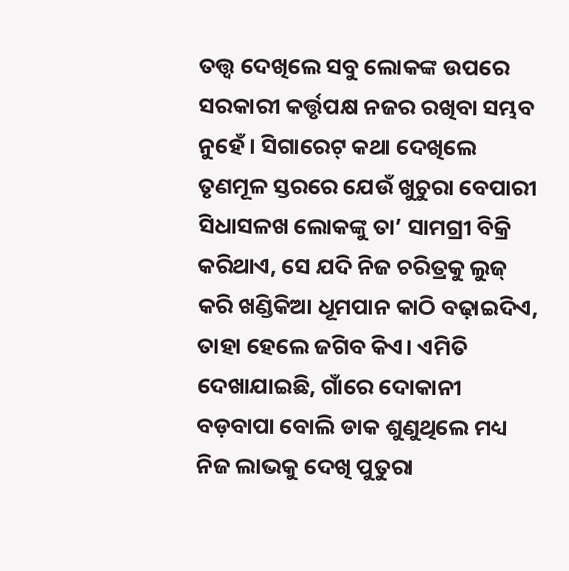ତତ୍ତ୍ୱ ଦେଖିଲେ ସବୁ ଲୋକଙ୍କ ଉପରେ ସରକାରୀ କର୍ତ୍ତୃପକ୍ଷ ନଜର ରଖିବା ସମ୍ଭବ ନୁହେଁ। ସିଗାରେଟ୍‌ କଥା ଦେଖିଲେ ତୃଣମୂଳ ସ୍ତରରେ ଯେଉଁ ଖୁଚୁରା ବେପାରୀ ସିଧାସଳଖ ଲୋକଙ୍କୁ ତା’ ସାମଗ୍ରୀ ବିକ୍ରି କରିଥାଏ, ସେ ଯଦି ନିଜ ଚରିତ୍ରକୁ ଲୁଜ୍‌ କରି ଖଣ୍ଡିକିଆ ଧୂମପାନ କାଠି ବଢ଼ାଇଦିଏ, ତାହା ହେଲେ ଜଗିବ କିଏ। ଏମିତି ଦେଖାଯାଇଛି, ଗାଁରେ ଦୋକାନୀ ବଡ଼ବାପା ବୋଲି ଡାକ ଶୁଣୁଥିଲେ ମଧ୍ୟ ନିଜ ଲାଭକୁ ଦେଖି ପୁତୁରା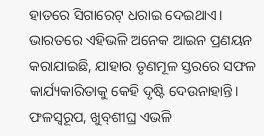ହାତରେ ସିଗାରେଟ୍‌ ଧରାଇ ଦେଇଥାଏ।
ଭାରତରେ ଏହିଭଳି ଅନେକ ଆଇନ ପ୍ରଣୟନ କରାଯାଇଛି, ଯାହାର ତୃଣମୂଳ ସ୍ତରରେ ସଫଳ କାର୍ଯ୍ୟକାରିତାକୁ କେହି ଦୃଷ୍ଟି ଦେଉନାହାନ୍ତି। ଫଳସ୍ବରୂପ, ଖୁବ୍‌ଶୀଘ୍ର ଏଭଳି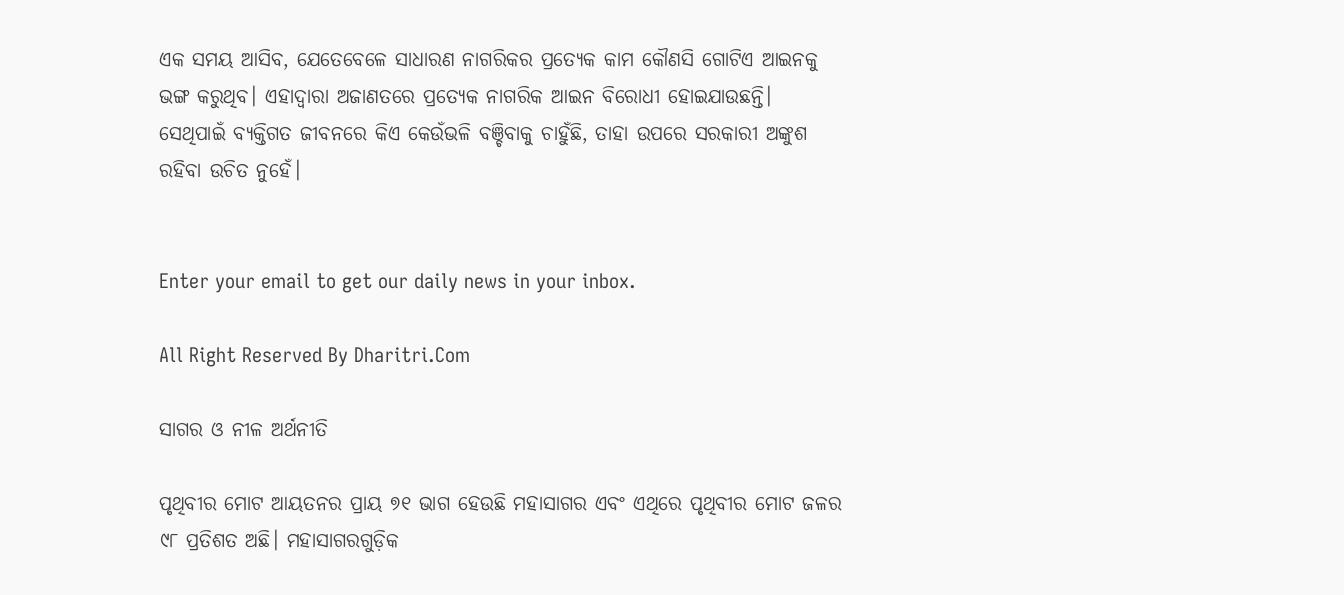ଏକ ସମୟ ଆସିବ, ଯେତେବେଳେ ସାଧାରଣ ନାଗରିକର ପ୍ରତ୍ୟେକ କାମ କୌଣସି ଗୋଟିଏ ଆଇନକୁ ଭଙ୍ଗ କରୁଥିବ। ଏହାଦ୍ୱାରା ଅଜାଣତରେ ପ୍ରତ୍ୟେକ ନାଗରିକ ଆଇନ ବିରୋଧୀ ହୋଇଯାଉଛନ୍ତି। ସେଥିପାଇଁ ବ୍ୟକ୍ତିଗତ ଜୀବନରେ କିଏ କେଉଁଭଳି ବଞ୍ଚିବାକୁ ଚାହୁଁଛି, ତାହା ଉପରେ ସରକାରୀ ଅଙ୍କୁଶ ରହିବା ଉଚିତ ନୁହେଁ।


Enter your email to get our daily news in your inbox.

All Right Reserved By Dharitri.Com

ସାଗର ଓ ନୀଳ ଅର୍ଥନୀତି

ପୃଥିବୀର ମୋଟ ଆୟତନର ପ୍ରାୟ ୭୧ ଭାଗ ହେଉଛି ମହାସାଗର ଏବଂ ଏଥିରେ ପୃଥିବୀର ମୋଟ ଜଳର ୯୮ ପ୍ରତିଶତ ଅଛି। ମହାସାଗରଗୁଡ଼ିକ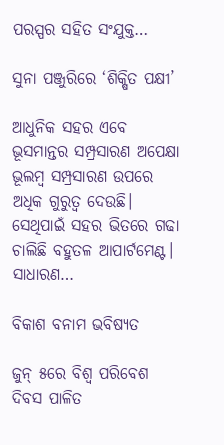ପରସ୍ପର ସହିତ ସଂଯୁକ୍ତ…

ସୁନା ପଞ୍ଜୁରିରେ ‘ଶିକ୍ଷିତ ପକ୍ଷୀ’

ଆଧୁନିକ ସହର ଏବେ ଭୂସମାନ୍ତର ସମ୍ପ୍ରସାରଣ ଅପେକ୍ଷା ଭୂଲମ୍ବ ସମ୍ପ୍ରସାରଣ ଉପରେ ଅଧିକ ଗୁରୁତ୍ୱ ଦେଉଛି। ସେଥିପାଇଁ ସହର ଭିତରେ ଗଢା ଚାଲିଛି ବହୁତଳ ଆପାର୍ଟମେଣ୍ଟ। ସାଧାରଣ…

ବିକାଶ ବନାମ ଭବିଷ୍ୟତ

ଜୁନ୍‌ ୫ରେ ବିଶ୍ୱ ପରିବେଶ ଦିବସ ପାଳିତ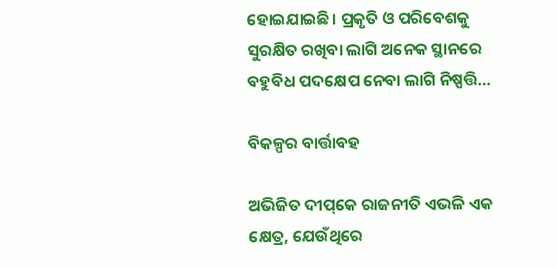ହୋଇଯାଇଛି। ପ୍ରକୃତି ଓ ପରିବେଶକୁ ସୁରକ୍ଷିତ ରଖିବା ଲାଗି ଅନେକ ସ୍ଥାନରେ ବହୁବିଧ ପଦକ୍ଷେପ ନେବା ଲାଗି ନିଷ୍ପତ୍ତି…

ବିକଳ୍ପର ବାର୍ତ୍ତାବହ

ଅଭିଜିତ ଦୀପ୍‌କେ ରାଜନୀତି ଏଭଳି ଏକ କ୍ଷେତ୍ର, ଯେଉଁଥିରେ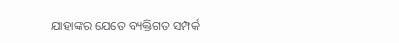ଯାହାଙ୍କର ଯେତେ ବ୍ୟକ୍ତିଗତ ସମ୍ପର୍କ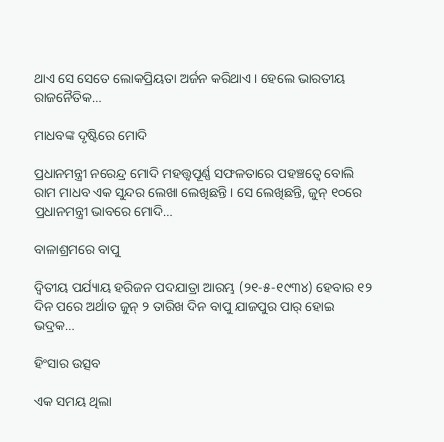ଥାଏ ସେ ସେତେ ଲୋକପ୍ରିୟତା ଅର୍ଜନ କରିଥାଏ। ହେଲେ ଭାରତୀୟ ରାଜନୈତିକ…

ମାଧବଙ୍କ ଦୃଷ୍ଟିରେ ମୋଦି

ପ୍ରଧାନମନ୍ତ୍ରୀ ନରେନ୍ଦ୍ର ମୋଦି ମହତ୍ତ୍ୱପୂର୍ଣ୍ଣ ସଫଳତାରେ ପହଞ୍ଚତ୍ୱେ ବୋଲି ରାମ ମାଧବ ଏକ ସୁନ୍ଦର ଲେଖା ଲେଖିଛନ୍ତି। ସେ ଲେଖିଛନ୍ତି, ଜୁନ୍‌ ୧୦ରେ ପ୍ରଧାନମନ୍ତ୍ରୀ ଭାବରେ ମୋଦି…

ବାଳାଶ୍ରମରେ ବାପୁ

ଦ୍ବିତୀୟ ପର୍ଯ୍ୟାୟ ହରିଜନ ପଦଯାତ୍ରା ଆରମ୍ଭ (୨୧-୫-୧୯୩୪) ହେବାର ୧୨ ଦିନ ପରେ ଅର୍ଥାତ ଜୁନ୍‌ ୨ ତାରିଖ ଦିନ ବାପୁ ଯାଜପୁର ପାର୍‌ ହୋଇ ଭଦ୍ରକ…

ହିଂସାର ଉତ୍ସବ

ଏକ ସମୟ ଥିଲା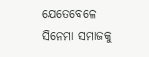ଯେତେବେଳେ ସିନେମା ସମାଜକୁ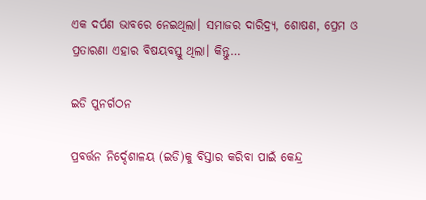ଏକ ଦର୍ପଣ ଭାବରେ ନେଇଥିଲା। ସମାଜର ଦାରିଦ୍ର୍ୟ, ଶୋଷଣ, ପ୍ରେମ ଓ ପ୍ରତାରଣା ଏହାର ବିଷୟବସ୍ତୁ ଥିଲା। କିନ୍ତୁ…

ଇଡି ପୁନର୍ଗଠନ

ପ୍ରବର୍ତ୍ତନ ନିର୍ଦ୍ଦେଶାଳୟ (ଇଡି)କୁ ବିସ୍ତାର କରିବା ପାଇଁ କେନ୍ଦ୍ର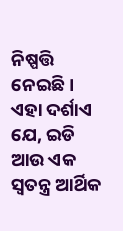ନିଷ୍ପତ୍ତି ନେଇଛି। ଏହା ଦର୍ଶାଏ ଯେ, ଇଡି ଆଉ ଏକ ସ୍ବତନ୍ତ୍ର ଆର୍ଥିକ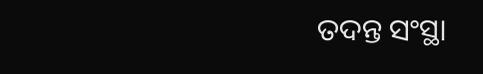ତଦନ୍ତ ସଂସ୍ଥା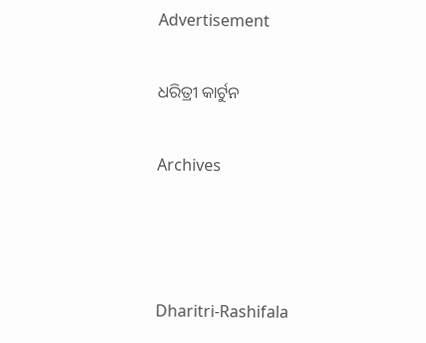Advertisement

ଧରିତ୍ରୀ କାର୍ଟୁନ

Archives



Dharitri-Rashifala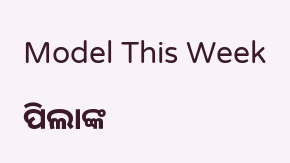Model This Week

ପିଲାଙ୍କ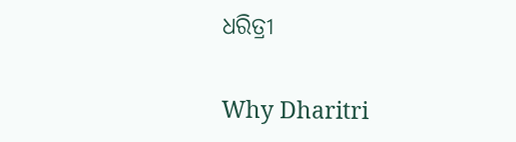ଧରିତ୍ରୀ

Why Dharitri